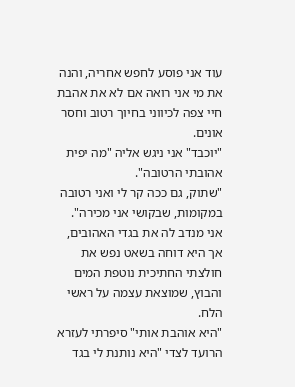עוד אני פוסע לחפש אחריה, והנה את מי אני רואה אם לא את אהבת חיי צפה לכיווני בחיוך רטוב וחסר אונים.
"יוכבד" אני ניגש אליה "מה יפית אהובתי הרטובה".
"שתוק, גם ככה קר לי ואני רטובה במקומות, שבקושי אני מכירה".
אני מנדב לה את בגדי האהובים, אך היא דוחה בשאט נפש את חולצתי החתיכית נוטפת המים והבוץ, שמוצאת עצמה על ראשי הלח.
"היא אוהבת אותי" סיפרתי לעזרא הרועד לצדי "היא נותנת לי בגד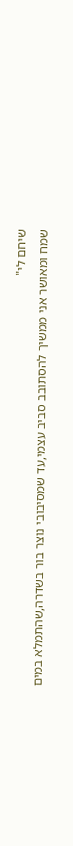שיחם לי"
שמח ומאושר אני ממשיך להסתובב סביב עצמי,עד שמסיבובי נוצר בור בשדרה,שהתמלא במים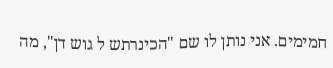חמימים. אני נותן לו שם "הכינרתש ל גוש דן", מה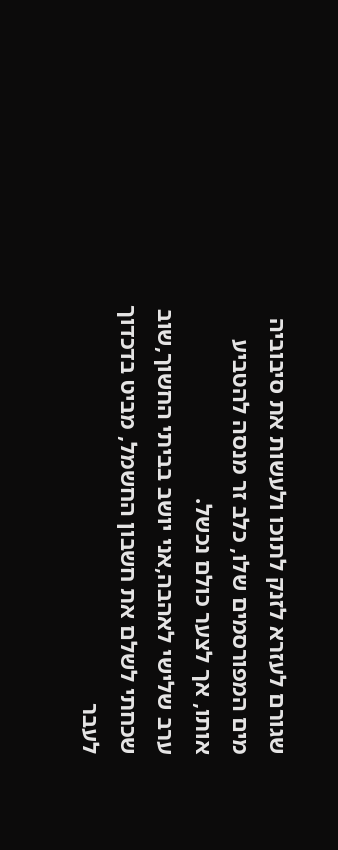שגורם לעזרא לזנק לתוכו ולעשות את סיבוביה מים המפורסמים שלו, כלב זר מנסה להטביע אותו, אך לצער כולם נכשל.
ערב שלישי לאהבה,אני יושב בביתי החשוך,שוב שכחתי לשלם את חשבון החשמל, מביט בדכדוך לעבר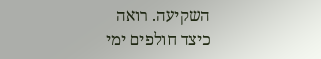השקיעה. רואה כיצד חולפים ימי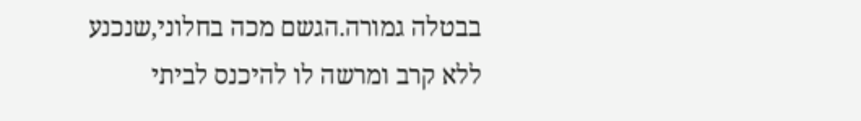בבטלה גמורה.הגשם מכה בחלוני,שנכנע ללא קרב ומרשה לו להיכנס לביתי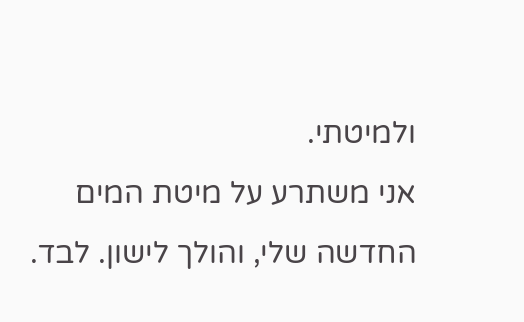ולמיטתי.
אני משתרע על מיטת המים החדשה שלי, והולך לישון. לבד.